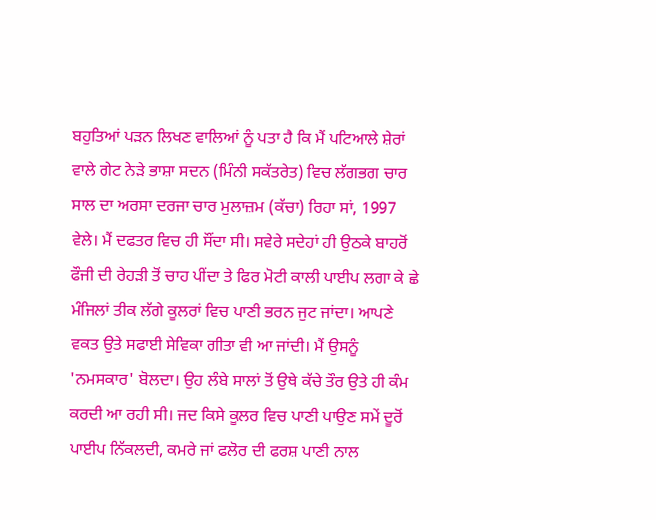ਬਹੁਤਿਆਂ ਪੜਨ ਲਿਖਣ ਵਾਲਿਆਂ ਨੂੰ ਪਤਾ ਹੈ ਕਿ ਮੈਂ ਪਟਿਆਲੇ ਸ਼ੇਰਾਂ ਵਾਲੇ ਗੇਟ ਨੇੜੇ ਭਾਸ਼ਾ ਸਦਨ (ਮਿੰਨੀ ਸਕੱਤਰੇਤ) ਵਿਚ ਲੱਗਭਗ ਚਾਰ ਸਾਲ ਦਾ ਅਰਸਾ ਦਰਜਾ ਚਾਰ ਮੁਲਾਜ਼ਮ (ਕੱਚਾ) ਰਿਹਾ ਸਾਂ, 1997 ਵੇਲੇ। ਮੈਂ ਦਫਤਰ ਵਿਚ ਹੀ ਸੌਂਦਾ ਸੀ। ਸਵੇਰੇ ਸਦੇਹਾਂ ਹੀ ਉਠਕੇ ਬਾਹਰੋਂ ਫੌਜੀ ਦੀ ਰੇਹੜੀ ਤੋਂ ਚਾਹ ਪੀਂਦਾ ਤੇ ਫਿਰ ਮੋਟੀ ਕਾਲੀ ਪਾਈਪ ਲਗਾ ਕੇ ਛੇ ਮੰਜਿਲਾਂ ਤੀਕ ਲੱਗੇ ਕੂਲਰਾਂ ਵਿਚ ਪਾਣੀ ਭਰਨ ਜੁਟ ਜਾਂਦਾ। ਆਪਣੇ ਵਕਤ ਉਤੇ ਸਫਾਈ ਸੇਵਿਕਾ ਗੀਤਾ ਵੀ ਆ ਜਾਂਦੀ। ਮੈਂ ਉਸਨੂੰ 'ਨਮਸਕਾਰ' ਬੋਲਦਾ। ਉਹ ਲੰਬੇ ਸਾਲਾਂ ਤੋਂ ਉਥੇ ਕੱਚੇ ਤੌਰ ਉਤੇ ਹੀ ਕੰਮ ਕਰਦੀ ਆ ਰਹੀ ਸੀ। ਜਦ ਕਿਸੇ ਕੂਲਰ ਵਿਚ ਪਾਣੀ ਪਾਉਣ ਸਮੇਂ ਦੂਰੋਂ ਪਾਈਪ ਨਿੱਕਲਦੀ, ਕਮਰੇ ਜਾਂ ਫਲੋਰ ਦੀ ਫਰਸ਼ ਪਾਣੀ ਨਾਲ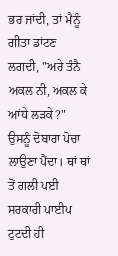ਭਰ ਜਾਂਦੀ, ਤਾਂ ਮੈਨੂੰ ਗੀਤਾ ਡਾਂਟਣ ਲਗਦੀ, "ਅਰੇ ਤੰਨੈ ਅਕਲ ਨੀ, ਅਕਲ ਕੇ ਆਂਧੇ ਲੜਕੇ?" ਉਸਨੂੰ ਦੋਬਾਰਾ ਪੋਚਾ ਲਾਉਣਾ ਪੈਂਦਾ। ਥਾਂ ਥਾਂ ਤੋਂ ਗਲੀ ਪਈ ਸਰਕਾਰੀ ਪਾਈਪ ਟੁਟਦੀ ਹੀ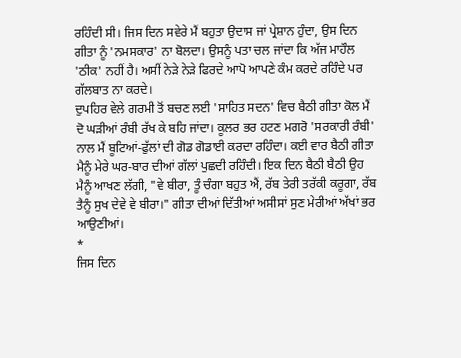ਰਹਿੰਦੀ ਸੀ। ਜਿਸ ਦਿਨ ਸਵੇਰੇ ਮੈਂ ਬਹੁਤਾ ਉਦਾਸ ਜਾਂ ਪ੍ਰੇਸ਼ਾਨ ਹੁੰਦਾ, ਉਸ ਦਿਨ ਗੀਤਾ ਨੂੰ 'ਨਮਸਕਾਰ' ਨਾ ਬੋਲਦਾ। ਉਸਨੂੰ ਪਤਾ ਚਲ ਜਾਂਦਾ ਕਿ ਅੱਜ ਮਾਹੌਲ 'ਠੀਕ' ਨਹੀਂ ਹੈ। ਅਸੀਂ ਨੇੜੇ ਨੇੜੇ ਫਿਰਦੇ ਆਪੋ ਆਪਣੇ ਕੰਮ ਕਰਦੇ ਰਹਿੰਦੇ ਪਰ ਗੱਲਬਾਤ ਨਾ ਕਰਦੇ।
ਦੁਪਹਿਰ ਵੇਲੇ ਗਰਮੀ ਤੋਂ ਬਚਣ ਲਈ 'ਸਾਹਿਤ ਸਦਨ' ਵਿਚ ਬੈਠੀ ਗੀਤਾ ਕੋਲ ਮੈਂ ਦੋ ਘੜੀਆਂ ਰੰਬੀ ਰੱਖ ਕੇ ਬਹਿ ਜਾਂਦਾ। ਕੂਲਰ ਭਰ ਹਟਣ ਮਗਰੋ 'ਸਰਕਾਰੀ ਰੰਬੀ' ਨਾਲ ਮੈਂ ਬੂਟਿਆਂ-ਫੁੱਲਾਂ ਦੀ ਗੋਡ ਗੋਡਾਈ ਕਰਦਾ ਰਹਿੰਦਾ। ਕਈ ਵਾਰ ਬੈਠੀ ਗੀਤਾ ਮੈਨੂੰ ਮੇਰੇ ਘਰ-ਬਾਰ ਦੀਆਂ ਗੱਲਾਂ ਪੁਛਦੀ ਰਹਿੰਦੀ। ਇਕ ਦਿਨ ਬੈਠੀ ਬੈਠੀ ਉਹ ਮੈਨੂੰ ਆਖਣ ਲੱਗੀ, "ਵੇ ਬੀਰਾ, ਤੂੰ ਚੰਗਾ ਬਹੁਤ ਐਂ, ਰੱਬ ਤੇਰੀ ਤਰੱਕੀ ਕਰੂਗਾ, ਰੱਬ ਤੈਨੂੰ ਸੁਖ ਦੇਵੇ ਵੇ ਬੀਰਾ।" ਗੀਤਾ ਦੀਆਂ ਦਿੱਤੀਆਂ ਅਸੀਸਾਂ ਸੁਣ ਮੇਰੀਆਂ ਅੱਖਾਂ ਭਰ ਆਉਣੀਆਂ।
*
ਜਿਸ ਦਿਨ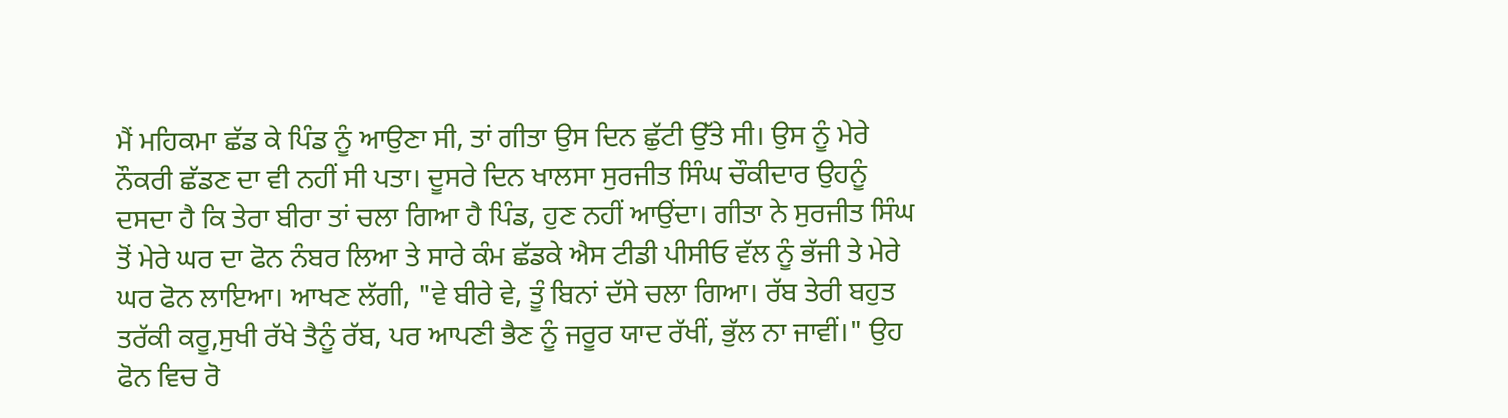ਮੈਂ ਮਹਿਕਮਾ ਛੱਡ ਕੇ ਪਿੰਡ ਨੂੰ ਆਉਣਾ ਸੀ, ਤਾਂ ਗੀਤਾ ਉਸ ਦਿਨ ਛੁੱਟੀ ਉੱਤੇ ਸੀ। ਉਸ ਨੂੰ ਮੇਰੇ ਨੌਕਰੀ ਛੱਡਣ ਦਾ ਵੀ ਨਹੀਂ ਸੀ ਪਤਾ। ਦੂਸਰੇ ਦਿਨ ਖਾਲਸਾ ਸੁਰਜੀਤ ਸਿੰਘ ਚੌਕੀਦਾਰ ਉਹਨੂੰ ਦਸਦਾ ਹੈ ਕਿ ਤੇਰਾ ਬੀਰਾ ਤਾਂ ਚਲਾ ਗਿਆ ਹੈ ਪਿੰਡ, ਹੁਣ ਨਹੀਂ ਆਉਂਦਾ। ਗੀਤਾ ਨੇ ਸੁਰਜੀਤ ਸਿੰਘ ਤੋਂ ਮੇਰੇ ਘਰ ਦਾ ਫੋਨ ਨੰਬਰ ਲਿਆ ਤੇ ਸਾਰੇ ਕੰਮ ਛੱਡਕੇ ਐਸ ਟੀਡੀ ਪੀਸੀਓ ਵੱਲ ਨੂੰ ਭੱਜੀ ਤੇ ਮੇਰੇ ਘਰ ਫੋਨ ਲਾਇਆ। ਆਖਣ ਲੱਗੀ, "ਵੇ ਬੀਰੇ ਵੇ, ਤੂੰ ਬਿਨਾਂ ਦੱਸੇ ਚਲਾ ਗਿਆ। ਰੱਬ ਤੇਰੀ ਬਹੁਤ ਤਰੱਕੀ ਕਰੂ,ਸੁਖੀ ਰੱਖੇ ਤੈਨੂੰ ਰੱਬ, ਪਰ ਆਪਣੀ ਭੈਣ ਨੂੰ ਜਰੂਰ ਯਾਦ ਰੱਖੀਂ, ਭੁੱਲ ਨਾ ਜਾਵੀਂ।" ਉਹ ਫੋਨ ਵਿਚ ਰੋ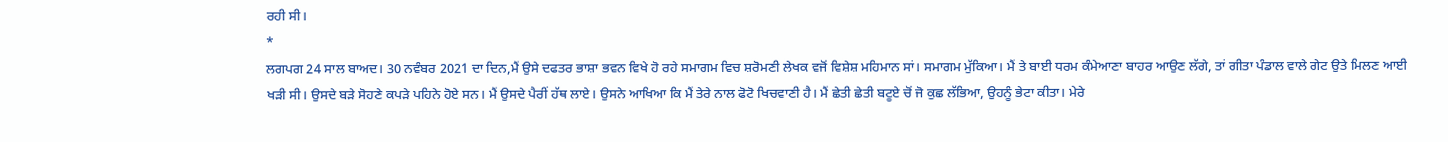ਰਹੀ ਸੀ।
*
ਲਗਪਗ 24 ਸਾਲ ਬਾਅਦ। 30 ਨਵੰਬਰ 2021 ਦਾ ਦਿਨ,ਮੈਂ ਉਸੇ ਦਫਤਰ ਭਾਸ਼ਾ ਭਵਨ ਵਿਖੇ ਹੋ ਰਹੇ ਸਮਾਗਮ ਵਿਚ ਸ਼ਰੋਮਣੀ ਲੇਖਕ ਵਜੋਂ ਵਿਸ਼ੇਸ਼ ਮਹਿਮਾਨ ਸਾਂ। ਸਮਾਗਮ ਮੁੱਕਿਆ। ਮੈਂ ਤੇ ਬਾਈ ਧਰਮ ਕੰਮੇਆਣਾ ਬਾਹਰ ਆਉਣ ਲੱਗੇ, ਤਾਂ ਗੀਤਾ ਪੰਡਾਲ ਵਾਲੇ ਗੇਟ ਉਤੇ ਮਿਲਣ ਆਈ ਖੜੀ ਸੀ। ਉਸਦੇ ਬੜੇ ਸੋਹਣੇ ਕਪੜੇ ਪਹਿਨੇ ਹੋਏ ਸਨ। ਮੈਂ ਉਸਦੇ ਪੈਰੀਂ ਹੱਥ ਲਾਏ। ਉਸਨੇ ਆਖਿਆ ਕਿ ਮੈਂ ਤੇਰੇ ਨਾਲ ਫੋਟੋ ਖਿਚਵਾਣੀ ਹੈ। ਮੈਂ ਛੇਤੀ ਛੇਤੀ ਬਟੂਏ ਚੋਂ ਜੋ ਕੁਛ ਲੱਭਿਆ, ਉਹਨੂੰ ਭੇਟਾ ਕੀਤਾ। ਮੇਰੇ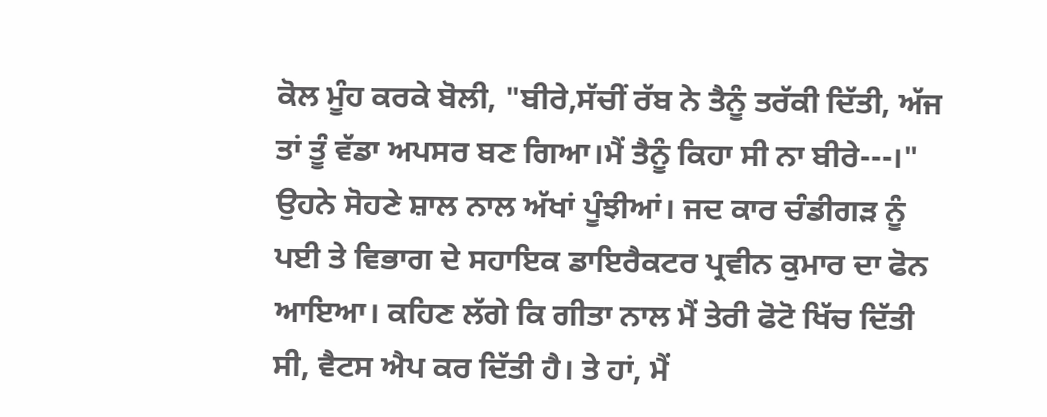ਕੋਲ ਮੂੰਹ ਕਰਕੇ ਬੋਲੀ, "ਬੀਰੇ,ਸੱਚੀਂ ਰੱਬ ਨੇ ਤੈਨੂੰ ਤਰੱਕੀ ਦਿੱਤੀ, ਅੱਜ ਤਾਂ ਤੂੰ ਵੱਡਾ ਅਪਸਰ ਬਣ ਗਿਆ।ਮੈਂ ਤੈਨੂੰ ਕਿਹਾ ਸੀ ਨਾ ਬੀਰੇ---।"
ਉਹਨੇ ਸੋਹਣੇ ਸ਼ਾਲ ਨਾਲ ਅੱਖਾਂ ਪੂੰਝੀਆਂ। ਜਦ ਕਾਰ ਚੰਡੀਗੜ ਨੂੰ ਪਈ ਤੇ ਵਿਭਾਗ ਦੇ ਸਹਾਇਕ ਡਾਇਰੈਕਟਰ ਪ੍ਰਵੀਨ ਕੁਮਾਰ ਦਾ ਫੋਨ ਆਇਆ। ਕਹਿਣ ਲੱਗੇ ਕਿ ਗੀਤਾ ਨਾਲ ਮੈਂ ਤੇਰੀ ਫੋਟੋ ਖਿੱਚ ਦਿੱਤੀ ਸੀ, ਵੈਟਸ ਐਪ ਕਰ ਦਿੱਤੀ ਹੈ। ਤੇ ਹਾਂ, ਮੈਂ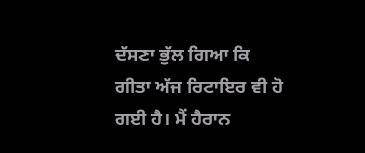ਦੱਸਣਾ ਭੁੱਲ ਗਿਆ ਕਿ ਗੀਤਾ ਅੱਜ ਰਿਟਾਇਰ ਵੀ ਹੋ ਗਈ ਹੈ। ਮੈਂ ਹੈਰਾਨ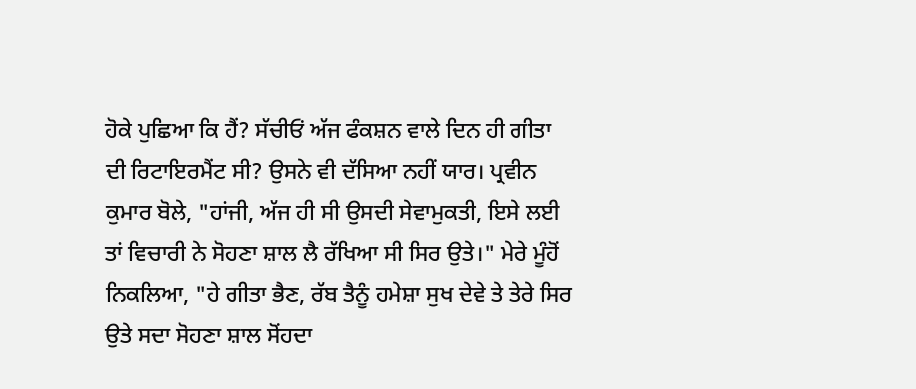ਹੋਕੇ ਪੁਛਿਆ ਕਿ ਹੈਂ? ਸੱਚੀਓਂ ਅੱਜ ਫੰਕਸ਼ਨ ਵਾਲੇ ਦਿਨ ਹੀ ਗੀਤਾ ਦੀ ਰਿਟਾਇਰਮੈਂਟ ਸੀ? ਉਸਨੇ ਵੀ ਦੱਸਿਆ ਨਹੀਂ ਯਾਰ। ਪ੍ਰਵੀਨ ਕੁਮਾਰ ਬੋਲੇ, "ਹਾਂਜੀ, ਅੱਜ ਹੀ ਸੀ ਉਸਦੀ ਸੇਵਾਮੁਕਤੀ, ਇਸੇ ਲਈ ਤਾਂ ਵਿਚਾਰੀ ਨੇ ਸੋਹਣਾ ਸ਼ਾਲ ਲੈ ਰੱਖਿਆ ਸੀ ਸਿਰ ਉਤੇ।" ਮੇਰੇ ਮੂੰਹੋਂ ਨਿਕਲਿਆ, "ਹੇ ਗੀਤਾ ਭੈਣ, ਰੱਬ ਤੈਨੂੰ ਹਮੇਸ਼ਾ ਸੁਖ ਦੇਵੇ ਤੇ ਤੇਰੇ ਸਿਰ ਉਤੇ ਸਦਾ ਸੋਹਣਾ ਸ਼ਾਲ ਸੋਂਹਦਾ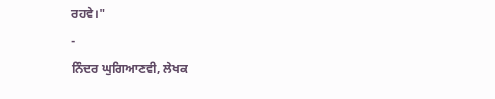ਰਹਵੇ।"
-
ਨਿੰਦਰ ਘੁਗਿਆਣਵੀ, ਲੇਖਕ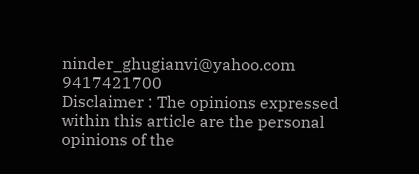ninder_ghugianvi@yahoo.com
9417421700
Disclaimer : The opinions expressed within this article are the personal opinions of the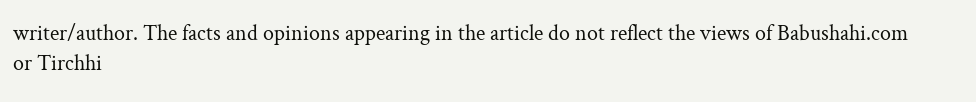writer/author. The facts and opinions appearing in the article do not reflect the views of Babushahi.com or Tirchhi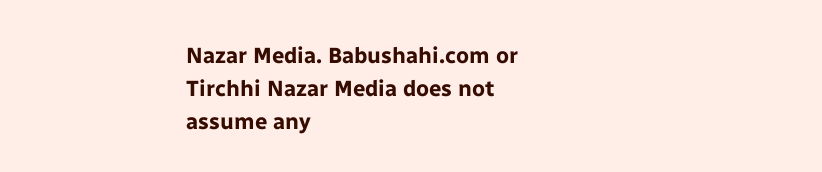Nazar Media. Babushahi.com or Tirchhi Nazar Media does not assume any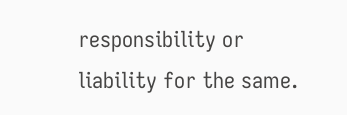responsibility or liability for the same.